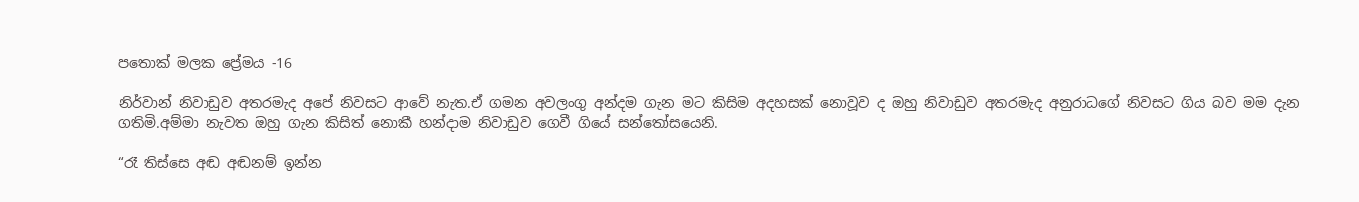පතොක් මලක ප්‍රේමය -16

නිර්වාන් නිවාඩුව අතරමැද අපේ නිවසට ආවේ නැත.ඒ ගමන අවලංගු අන්දම ගැන මට කිසිම අදහසක් නොවූව ද ඔහු නිවාඩුව අතරමැද අනුරාධගේ නිවසට ගිය බව මම දැන ගතිමි.අම්මා නැවත ඔහු ගැන කිසිත් නොකී හන්දාම නිවාඩුව ගෙවී ගියේ සන්තෝසයෙනි.

“රෑ තිස්සෙ අඬ අඬනම් ඉන්න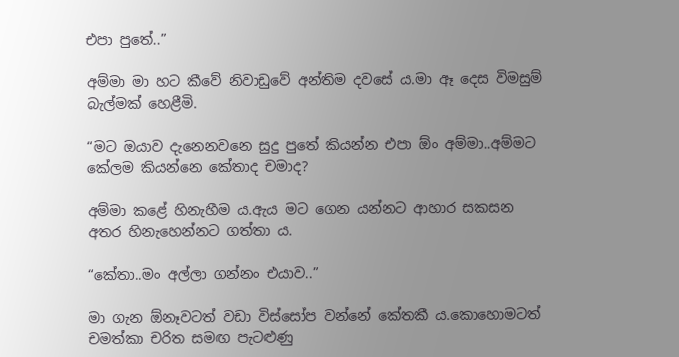එපා පුතේ..”

අම්මා මා හට කීවේ නිවාඩුවේ අන්තිම දවසේ ය.මා ඈ දෙස විමසුම් බැල්මක් හෙළීමි.

“මට ඔයාව දැනෙනවනෙ සුදු පුතේ කියන්න එපා ඕං අම්මා..අම්මට කේලම කියන්නෙ කේතාද චමාද?

අම්මා කළේ හිනැහීම ය.ඇය මට ගෙන යන්නට ආහාර සකසන අතර හිනැහෙන්නට ගත්තා ය.

“කේතා..මං අල්ලා ගන්නං එයාව..”

මා ගැන ඕනෑවටත් වඩා විස්සෝප වන්නේ කේතකී ය.කොහොමටත් චමත්කා චරිත සමඟ පැටළුණු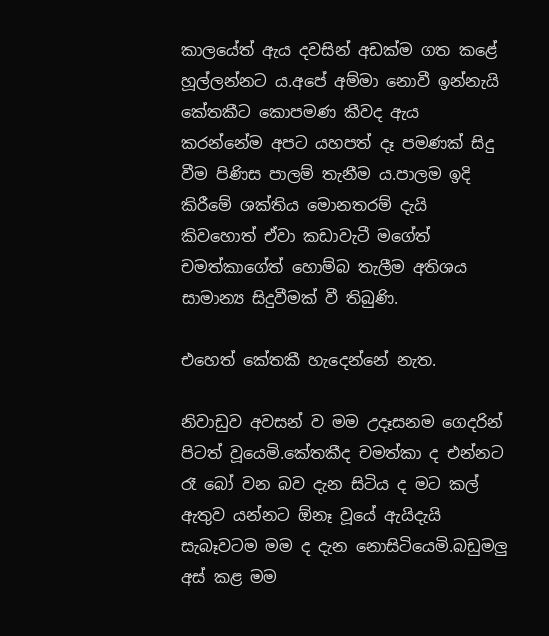කාලයේත් ඇය දවසින් අඩක්ම ගත කළේ හූල්ලන්නට ය.අපේ අම්මා නොවී ඉන්නැයි කේතකීට කොපමණ කීවද ඇය කරන්නේම අපට යහපත් දෑ පමණක් සිදු වීම පිණිස පාලම් තැනීම ය.පාලම ඉදි කිරීමේ ශක්තිය මොනතරම් දැයි කිවහොත් ඒවා කඩාවැටී මගේත් චමත්කාගේත් හොම්බ තැලීම අතිශය සාමාන්‍ය සිදුවීමක් වී තිබුණි.

එහෙත් කේතකී හැදෙන්නේ නැත.

නිවාඩුව අවසන් ව මම උදෑසනම ගෙදරින් පිටත් වූයෙමි.කේතකීද චමත්කා ද එන්නට රෑ බෝ වන බව දැන සිටිය ද මට කල් ඇතුව යන්නට ඕනෑ වූයේ ඇයිදැයි සැබෑවටම මම ද දැන නොසිටියෙමි.බඩුමලු අස් කළ මම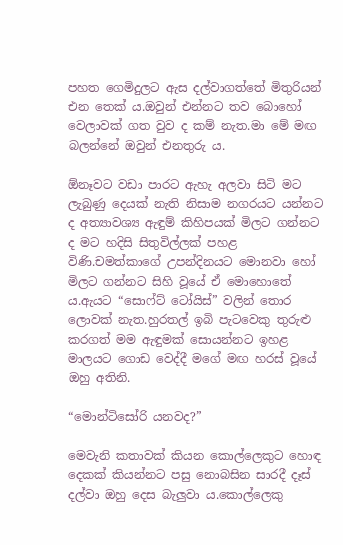පහත ගෙමිදුලට ඇස දල්වාගත්තේ මිතුරියන් එන තෙක් ය.ඔවුන් එන්නට තව බොහෝ වෙලාවක් ගත වුව ද කම් නැත.මා මේ මඟ බලන්නේ ඔවුන් එනතුරු ය.

ඕනෑවට වඩා පාරට ඇහැ අලවා සිටි මට ලැබුණු දෙයක් නැති නිසාම නගරයට යන්නට ද අත්‍යාවශ්‍ය ඇඳුම් කිහිපයක් මිලට ගන්නට ද මට හදිසි සිතුවිල්ලක් පහළ විණි.චමත්කාගේ උපන්දිනයට මොනවා හෝ මිලට ගන්නට සිහි වූයේ ඒ මොහොතේ ය.ඇයට “සොෆ්ට් ටෝයිස්” වලින් තොර ලොවක් නැත.හුරතල් ඉබි පැටවෙකු තුරුළු කරගත් මම ඇඳුමක් සොයන්නට ඉහළ මාලයට ගොඩ වෙද්දී මගේ මඟ හරස් වූයේ ඔහු අතිනි.

“මොන්ටිසෝරි යනවද?”

මෙවැනි කතාවක් කියන කොල්ලෙකුට හොඳ දෙකක් කියන්නට පසු නොබසින සාරදී දෑස් දල්වා ඔහු දෙස බැලුවා ය.කොල්ලෙකු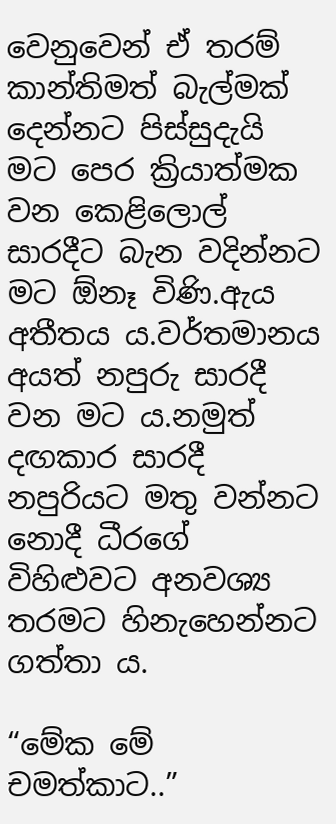වෙනුවෙන් ඒ තරම් කාන්තිමත් බැල්මක් දෙන්නට පිස්සුදැයි මට පෙර ක්‍රියාත්මක වන කෙළිලොල් සාරදීට බැන වදින්නට මට ඕනෑ විණි.ඇය අතීතය ය.වර්තමානය අයත් නපුරු සාරදී වන මට ය.නමුත් දඟකාර සාරදී නපුරියට මතු වන්නට නොදී ධීරගේ විහිළුවට අනවශ්‍ය තරමට හිනැහෙන්නට ගත්තා ය.

“මේක මේ චමත්කාට..”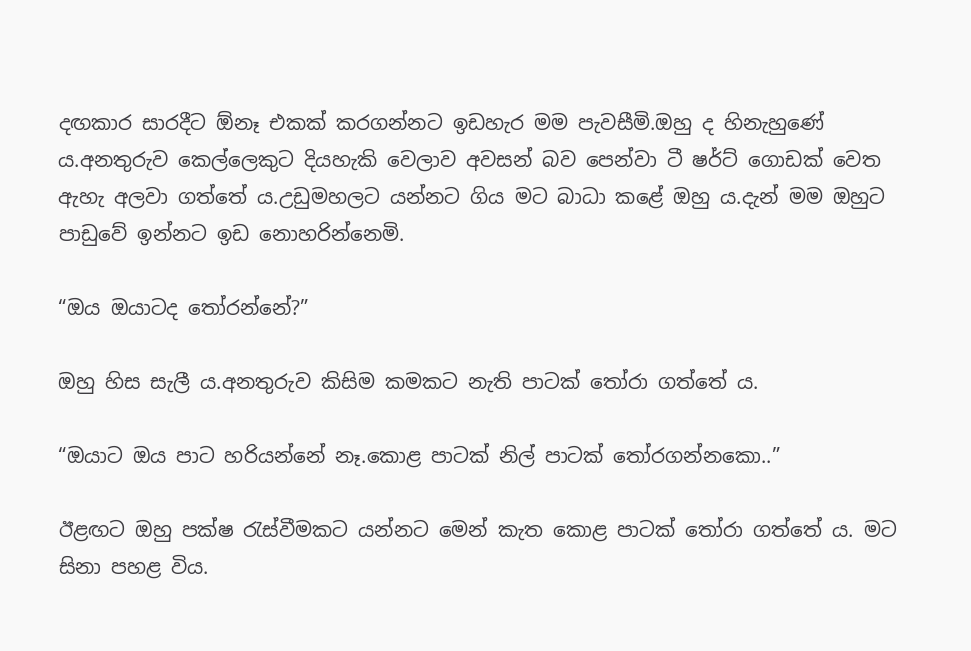දඟකාර සාරදීට ඕනෑ එකක් කරගන්නට ඉඩහැර මම පැවසීමි.ඔහු ද හිනැහුණේ ය.අනතුරුව කෙල්ලෙකුට දියහැකි වෙලාව අවසන් බව පෙන්වා ටී ෂර්ට් ගොඩක් වෙත ඇහැ අලවා ගත්තේ ය.උඩුමහලට යන්නට ගිය මට බාධා කළේ ඔහු ය.දැන් මම ඔහුට පාඩුවේ ඉන්නට ඉඩ නොහරින්නෙමි.

“ඔය ඔයාටද තෝරන්නේ?”

ඔහු හිස සැලී ය.අනතුරුව කිසිම කමකට නැති පාටක් තෝරා ගත්තේ ය.

“ඔයාට ඔය පාට හරියන්නේ නෑ.කොළ පාටක් නිල් පාටක් තෝරගන්නකො..”

ඊළඟට ඔහු පක්ෂ රැස්වීමකට යන්නට මෙන් කැත කොළ පාටක් තෝරා ගත්තේ ය. මට සිනා පහළ විය.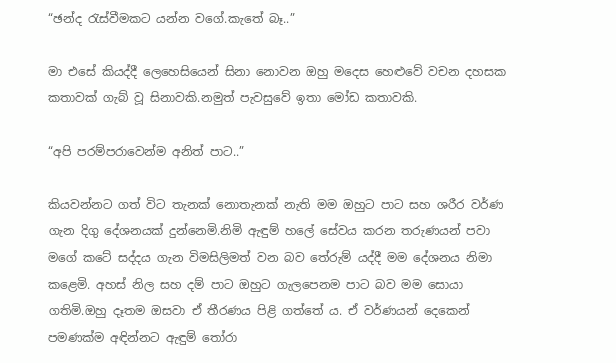“ඡන්ද රැස්වීමකට යන්න වගේ.කැතේ බෑ..”

මා එසේ කියද්දී ලෙහෙසියෙන් සිනා නොවන ඔහු මදෙස හෙළුවේ වචන දහසක කතාවක් ගැබ් වූ සිනාවකි.නමුත් පැවසුවේ ඉතා මෝඩ කතාවකි.

“අපි පරම්පරාවෙන්ම අනිත් පාට..”

කියවන්නට ගත් විට තැනක් නොතැනක් නැති මම ඔහුට පාට සහ ශරීර වර්ණ ගැන දිගු දේශනයක් දුන්නෙමි.නිමි ඇඳුම් හලේ සේවය කරන තරුණයන් පවා මගේ කටේ සද්දය ගැන විමසිලිමත් වන බව තේරුම් යද්දී මම දේශනය නිමා කළෙමි. අහස් නිල සහ දම් පාට ඔහුට ගැලපෙනම පාට බව මම සොයා ගතිමි.ඔහු දෑතම ඔසවා ඒ තීරණය පිළි ගත්තේ ය. ඒ වර්ණයන් දෙකෙන් පමණක්ම අඳින්නට ඇඳුම් තෝරා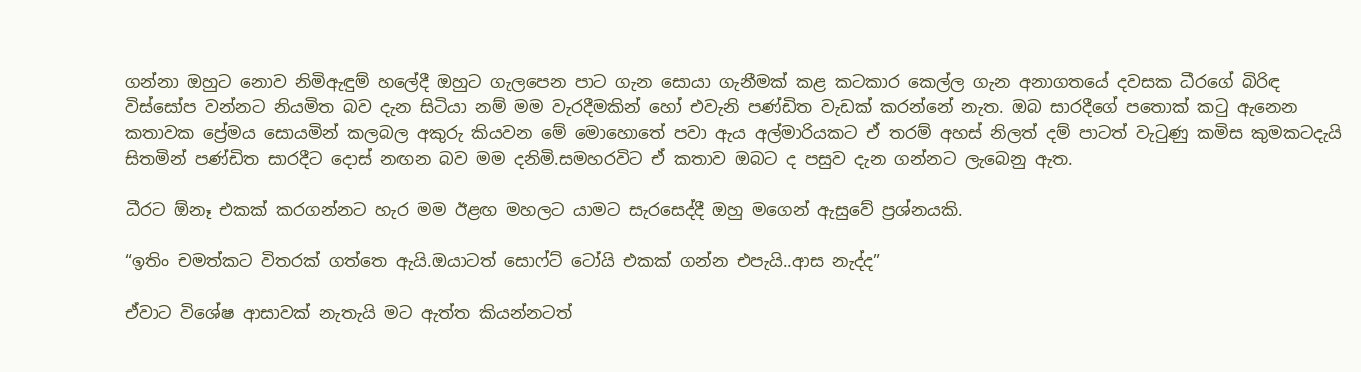ගන්නා ඔහුට නොව නිමිඇඳුම් හලේදී ඔහුට ගැලපෙන පාට ගැන සොයා ගැනීමක් කළ කටකාර කෙල්ල ගැන අනාගතයේ දවසක ධීරගේ බිරිඳ විස්සෝප වන්නට නියමිත බව දැන සිටියා නම් මම වැරදීමකින් හෝ එවැනි පණ්ඩිත වැඩක් කරන්නේ නැත. ඔබ සාරදීගේ පතොක් කටු ඇනෙන කතාවක ප්‍රේමය සොයමින් කලබල අකුරු කියවන මේ මොහොතේ පවා ඇය අල්මාරියකට ඒ තරම් අහස් නිලත් දම් පාටත් වැටුණු කමිස කුමකටදැයි සිතමින් පණ්ඩිත සාරදීට දොස් නඟන බව මම දනිමි.සමහරවිට ඒ කතාව ඔබට ද පසුව දැන ගන්නට ලැබෙනු ඇත.

ධීරට ඕනෑ එකක් කරගන්නට හැර මම ඊළඟ මහලට යාමට සැරසෙද්දී ඔහු මගෙන් ඇසුවේ ප්‍රශ්නයකි.

“ඉතිං චමත්කට විතරක් ගත්තෙ ඇයි.ඔයාටත් සොෆ්ට් ටෝයි එකක් ගන්න එපැයි..ආස නැද්ද”

ඒවාට විශේෂ ආසාවක් නැතැයි මට ඇත්ත කියන්නටත්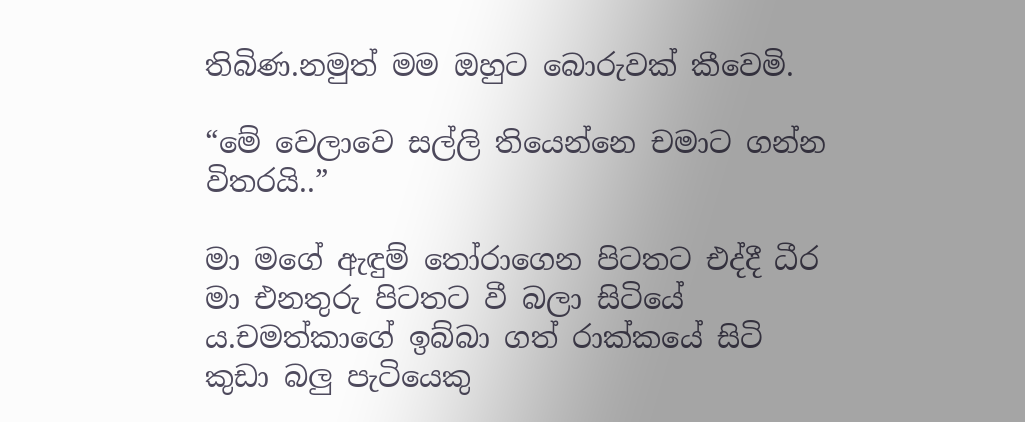තිබිණ.නමුත් මම ඔහුට බොරුවක් කීවෙමි.

“මේ වෙලාවෙ සල්ලි තියෙන්නෙ චමාට ගන්න විතරයි..”

මා මගේ ඇඳුම් තෝරාගෙන පිටතට එද්දී ධීර මා එනතුරු පිටතට වී බලා සිටියේ ය.චමත්කාගේ ඉබ්බා ගත් රාක්කයේ සිටි කුඩා බලු පැටියෙකු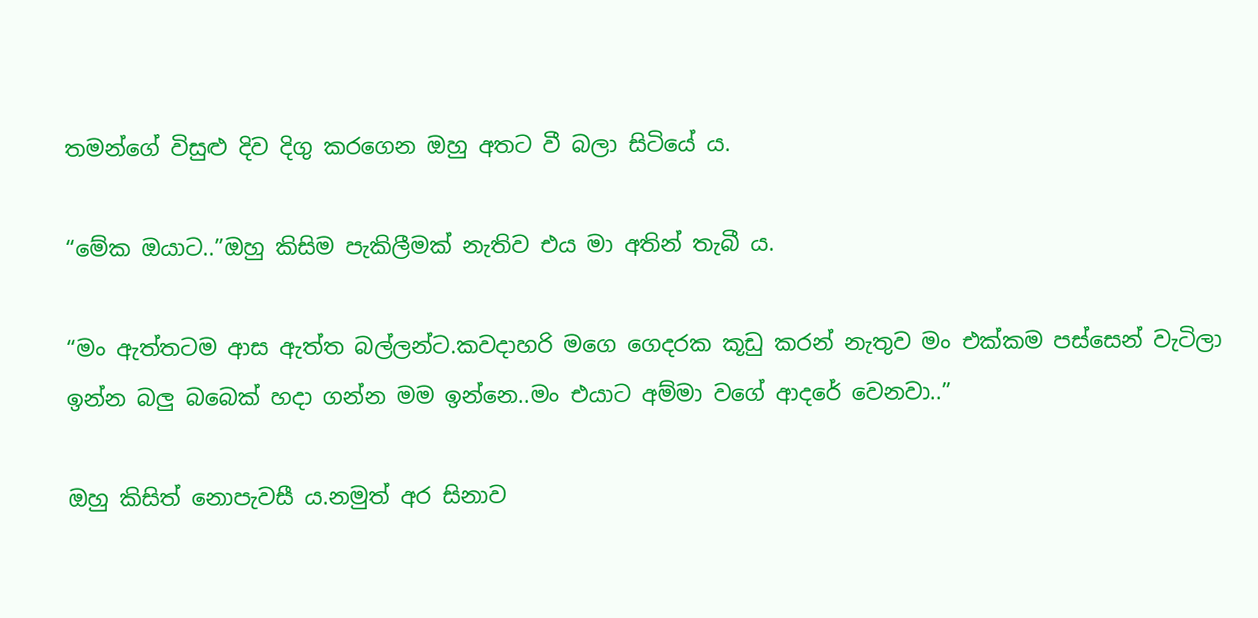තමන්ගේ විසුළු දිව දිගු කරගෙන ඔහු අතට වී බලා සිටියේ ය.

“මේක ඔයාට..”ඔහු කිසිම පැකිලීමක් නැතිව එය මා අතින් තැබී ය.

“මං ඇත්තටම ආස ඇත්ත බල්ලන්ට.කවදාහරි මගෙ ගෙදරක කූඩු කරන් නැතුව මං එක්කම පස්සෙන් වැටිලා ඉන්න බලු බබෙක් හදා ගන්න මම ඉන්නෙ..මං එයාට අම්මා වගේ ආදරේ වෙනවා..”

ඔහු කිසිත් නොපැවසී ය.නමුත් අර සිනාව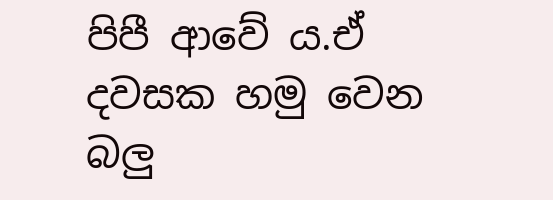පිපී ආවේ ය.ඒ දවසක හමු වෙන බලු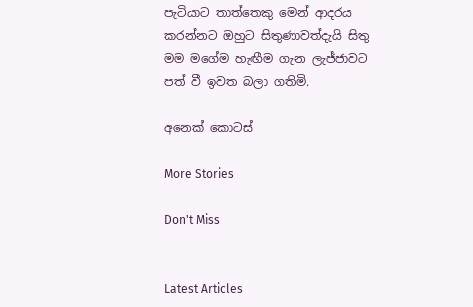පැටියාට තාත්තෙකු මෙන් ආදරය කරන්නට ඔහුට සිතුණාවත්දැයි සිතු මම මගේම හැඟීම ගැන ලැජ්ජාවට පත් වී ඉවත බලා ගතිමි.

අනෙක් කොටස්

More Stories

Don't Miss


Latest Articles